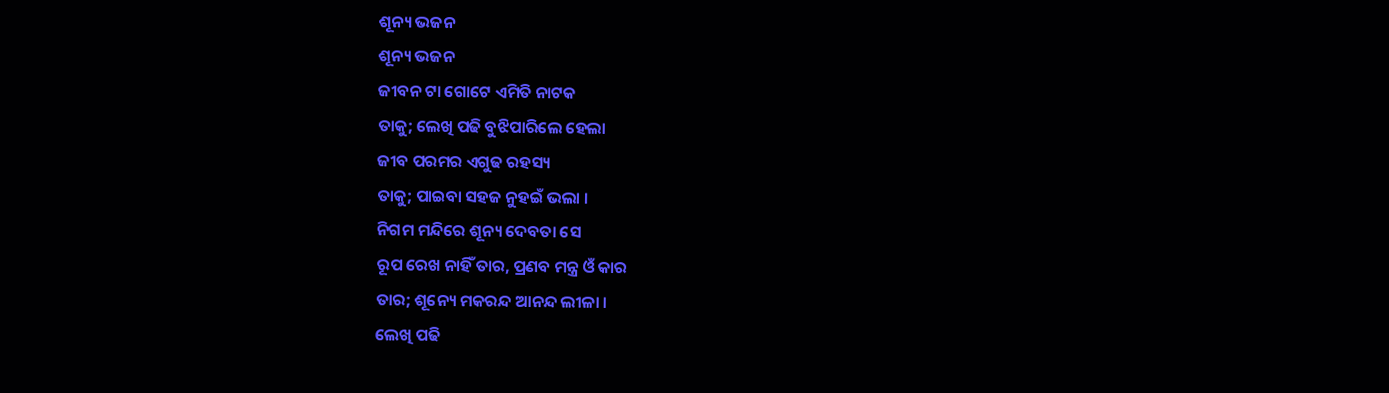ଶୂନ୍ୟ ଭଜନ
ଶୂନ୍ୟ ଭଜନ
ଜୀବନ ଟା ଗୋଟେ ଏମିତି ନାଟକ
ତାକୁ; ଲେଖି ପଢି ବୁଝିପାରିଲେ ହେଲା
ଜୀବ ପରମର ଏଗୁଢ ରହସ୍ୟ
ତାକୁ; ପାଇବା ସହଜ ନୁହଇଁ ଭଲା ।
ନିଗମ ମନ୍ଦିରେ ଶୂନ୍ୟ ଦେବତା ସେ
ରୂପ ରେଖ ନାହିଁ ତାର, ପ୍ରଣବ ମନ୍ତ୍ର ଓଁ କାର
ତାର; ଶୂନ୍ୟେ ମକରନ୍ଦ ଆନନ୍ଦ ଲୀଳା ।
ଲେଖି ପଢି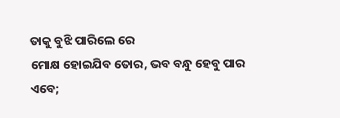ତାକୁ ବୁଝି ପାରିଲେ ରେ
ମୋକ୍ଷ ହୋଇଯିବ ତୋର, ଭବ ବନ୍ଧୁ ହେବୁ ପାର
ଏବେ;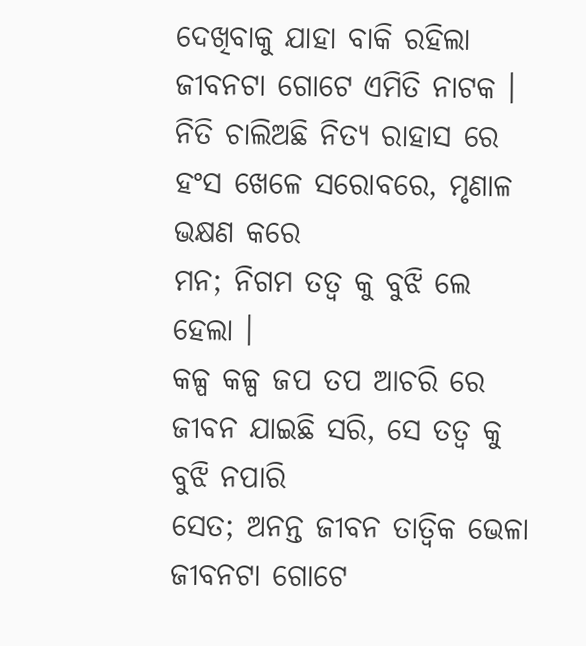ଦେଖିବାକୁ ଯାହା ବାକି ରହିଲା
ଜୀବନଟା ଗୋଟେ ଏମିତି ନାଟକ ।
ନିତି ଚାଲିଅଛି ନିତ୍ୟ ରାହାସ ରେ
ହଂସ ଖେଳେ ସରୋବରେ, ମୃଣାଳ ଭକ୍ଷଣ କରେ
ମନ; ନିଗମ ତତ୍ଵ କୁ ବୁଝି ଲେ ହେଲା ।
କଳ୍ପ କଳ୍ପ ଜପ ତପ ଆଚରି ରେ
ଜୀବନ ଯାଇଛି ସରି, ସେ ତତ୍ଵ କୁ ବୁଝି ନପାରି
ସେତ; ଅନନ୍ତ ଜୀବନ ତାତ୍ଵିକ ଭେଳା
ଜୀବନଟା ଗୋଟେ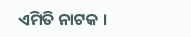ଏମିତି ନାଟକ ।